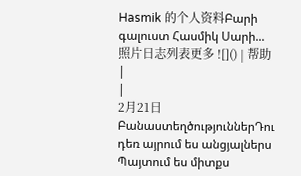Hasmik 的个人资料Բարի գալուստ Հասմիկ Սարի...照片日志列表更多 ![]() | 帮助 |
|
2月21日 ԲանաստեղծություններԴու դեռ այրում ես անցյալներս
Պայտում ես միտքս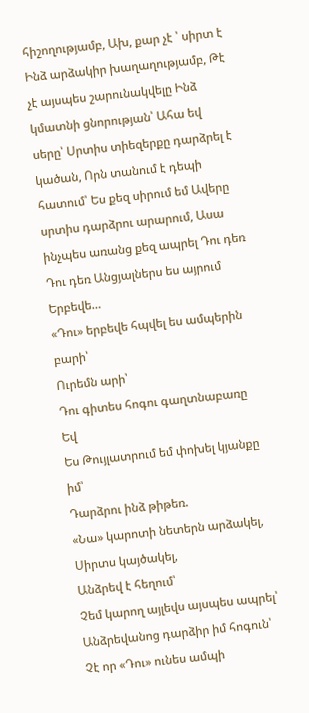հիշողությամբ, Ախ, քար չէ ՝ սիրտ է Ինձ արձակիր խաղաղությամբ, Թէ չէ այսպես շարունակվելը Ինձ կմատնի ցնորության՝ Ահա եվ սերը՝ Սրտիս տիեզերքը դարձրել է կածան, Որն տանում է դեպի հատում՝ Ես քեզ սիրում եմ Ավերը սրտիս դարձրու արարում, Ասա ինչպես առանց քեզ ապրել Դու դեռ Դու դեռ Անցյալներս ես այրում Երբեվե…
«Դու» երբեվե հպվել ես ամպերին բարի՝
Ուրեմն արի՝
Դու գիտես հոգու գաղտնաբառը
Եվ
Ես Թույլատրում եմ փոխել կյանքը իմ՝
Դարձրու ինձ թիթեռ.
«Նա» կարոտի նետերն արձակել,
Սիրտս կայծակել,
Անձրեվ է հեղում՝
Չեմ կարող այլեվս այսպես ապրել՝
Անձրեվանոց դարձիր իմ հոգուն՝
Չէ որ «Դու» ունես ամպի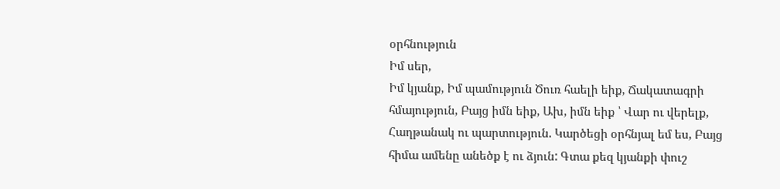օրհնություն
Իմ սեր,
Իմ կյանք, Իմ պամություն Ծուռ հաելի եիք, Ճակատագրի հմայություն, Բայց իմն եիք, Ախ, իմն եիք ՝ Վար ու վերելք, Հաղթանակ ու պարտություն. Կարծեցի օրհնյալ եմ ես, Բայց հիմա ամենը անեծք է ու ձյուն: Գտա քեզ կյանքի փուշ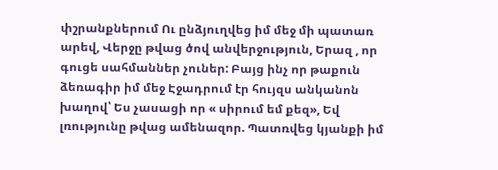փշրանքներում Ու ընձյուղվեց իմ մեջ մի պատառ արեվ, Վերջը թվաց ծով անվերջություն, Երազ , որ գուցե սահմաններ չուներ: Բայց ինչ որ թաքուն ձեռագիր իմ մեջ Էջադրում էր հույզս անկանոն խաղով՝ Ես չասացի որ « սիրում եմ քեզ», Եվ լռությունը թվաց ամենազոր. Պատռվեց կյանքի իմ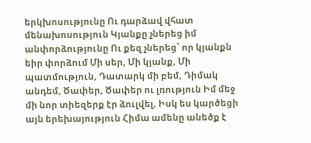երկխոսությունը Ու դարձավ վհատ մենախոսություն Կյանքը չներեց իմ անփորձությունը Ու քեզ չներեց՝ որ կյանքն եիր փորձում Մի սեր, Մի կյանք, Մի պատմություն, Դատարկ մի բեմ, Դիմակ անդեմ, Ծափեր, Ծափեր ու լռություն Իմ մեջ մի նոր տիեզերք էր ձուլվել, Իսկ ես կարծեցի այն երեխայություն Հիմա ամենը անեծք է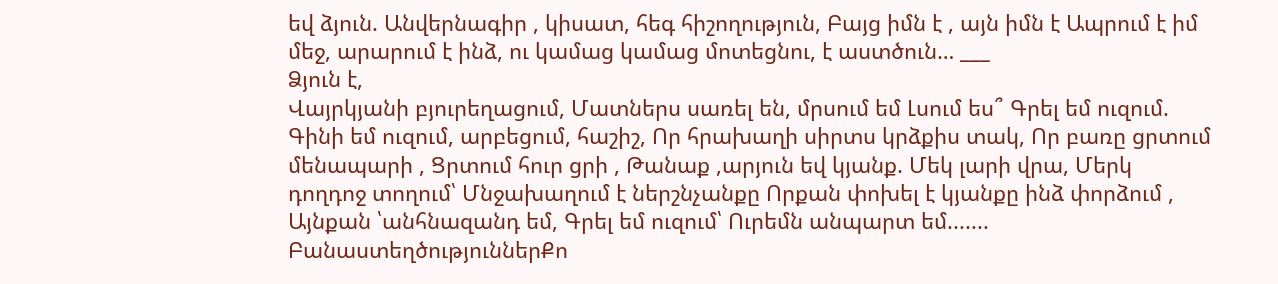եվ ձյուն. Անվերնագիր , կիսատ, հեգ հիշողություն, Բայց իմն է , այն իմն է Ապրում է իմ մեջ, արարում է ինձ, ու կամաց կամաց մոտեցնու, է աստծուն… ___
Ձյուն է,
Վայրկյանի բյուրեղացում, Մատներս սառել են, մրսում եմ Լսում ես՞ Գրել եմ ուզում. Գինի եմ ուզում, արբեցում, հաշիշ, Որ հրախաղի սիրտս կրձքիս տակ, Որ բառը ցրտում մենապարի , Ցրտում հուր ցրի , Թանաք ,արյուն եվ կյանք. Մեկ լարի վրա, Մերկ դողդոջ տողում՝ Մնջախաղում է ներշնչանքը Որքան փոխել է կյանքը ինձ փորձում , Այնքան ՝անհնազանդ եմ, Գրել եմ ուզում՝ Ուրեմն անպարտ եմ....... ԲանաստեղծություններՔո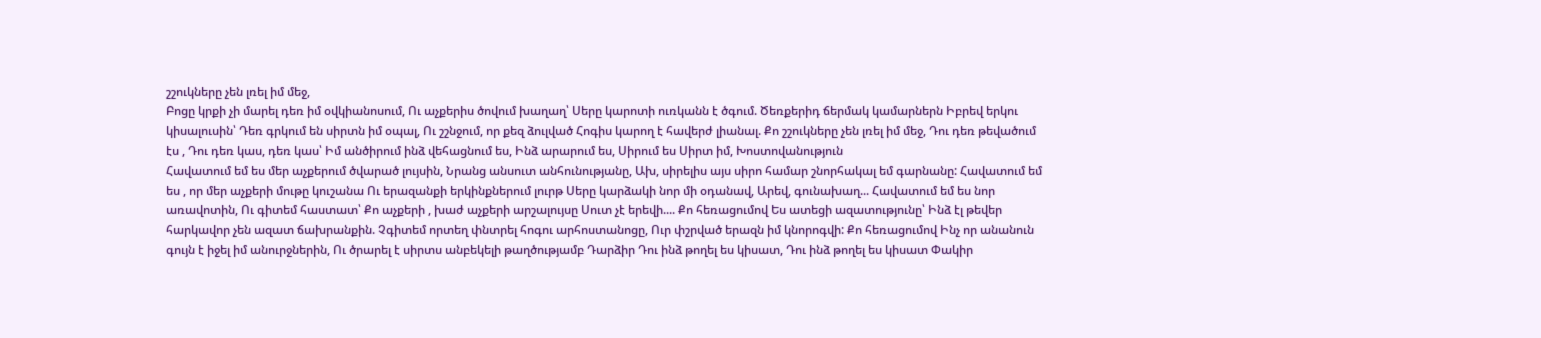շշուկները չեն լռել իմ մեջ,
Բոցը կրքի չի մարել դեռ իմ օվկիանոսում, Ու աչքերիս ծովում խաղաղ՝ Սերը կարոտի ուռկանն է ծգում. Ծեռքերիդ ճերմակ կամարներն Իբրեվ երկու կիսալուսին՝ Դեռ գրկում են սիրտն իմ օպալ, Ու շշնջում, որ քեզ ձուլված Հոգիս կարող է հավերժ լիանալ. Քո շշուկները չեն լռել իմ մեջ, Դու դեռ թեվածում էս , Դու դեռ կաս, դեռ կաս՝ Իմ անծիրում ինձ վեհացնում ես, Ինձ արարում ես, Սիրում ես Սիրտ իմ, Խոստովանություն
Հավատում եմ ես մեր աչքերում ծվարած լույսին, Նրանց անսուտ անհունությանը, Ախ, սիրելիս այս սիրո համար շնորհակալ եմ գարնանը: Հավատում եմ ես , որ մեր աչքերի մութը կուշանա Ու երազանքի երկինքներում լուրթ Սերը կարձակի նոր մի օդանավ, Արեվ, գունախաղ... Հավատում եմ ես նոր առավոտին, Ու գիտեմ հաստատ՝ Քո աչքերի , խաժ աչքերի արշալույսը Սուտ չէ երեվի.... Քո հեռացումով Ես ատեցի ազատությունը՝ Ինձ էլ թեվեր հարկավոր չեն ազատ ճախրանքին. Չգիտեմ որտեղ փնտրել հոգու արհոստանոցը, Ուր փշրված երազն իմ կնորոգվի: Քո հեռացումով Ինչ որ անանուն գույն է իջել իմ անուրջներին, Ու ծրարել է սիրտս անբեկելի թաղծությամբ Դարձիր Դու ինձ թողել ես կիսատ, Դու ինձ թողել ես կիսատ Փակիր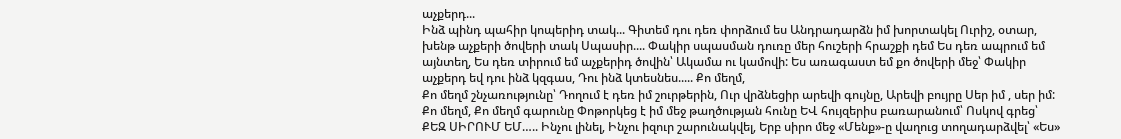աչքերդ...
Ինձ պինդ պահիր կոպերիդ տակ... Գիտեմ դու դեռ փորձում ես Անդրադարձն իմ խորտակել Ուրիշ, օտար, խենթ աչքերի ծովերի տակ Սպասիր.... Փակիր սպասման դուռը մեր հուշերի հրաշքի դեմ Ես դեռ ապրում եմ այնտեղ, Ես դեռ տիրում եմ աչքերիդ ծովին՝ Ակամա ու կամովի: Ես առագաստ եմ քո ծովերի մեջ՝ Փակիր աչքերդ եվ դու ինձ կզգաս, Դու ինձ կտեսնես..... Քո մեղմ,
Քո մեղմ շնչառությունը՝ Դողում է դեռ իմ շուրթերին, Ուր վրձնեցիր արեվի գույնը, Արեվի բույրը Սեր իմ , սեր իմ: Քո մեղմ, Քո մեղմ գարունը Փոթորկեց է իմ մեջ թաղծության հունը ԵՎ հույզերիս բառարանում՝ Ոսկով գրեց՝ ՔԵԶ ՍԻՐՈՒՄ ԵՄ….. Ինչու լինել, Ինչու իզուր շարունակվել, Երբ սիրո մեջ «Մենք»-ը վաղուց տողադարձվել՝ «Ես»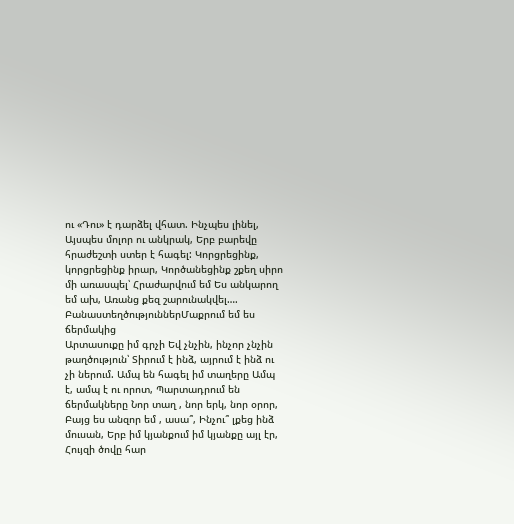ու «Դու» է դարձել վհատ. Ինչպես լինել, Այսպես մոլոր ու անկրակ, Երբ բարեվը հրաժեշտի ստեր է հագել: Կորցրեցինք, կորցրեցինք իրար, Կործանեցինք շքեղ սիրո մի առասպել՝ Հրաժարվում եմ Ես անկարող եմ ախ, Առանց քեզ շարունակվել….
ԲանաստեղծություններՄաքրում եմ ես ճերմակից
Արտասուքը իմ գրչի Եվ չնչին, ինչոր չնչին թաղծություն՝ Տիրում է ինձ, այրում է ինձ ու չի ներում. Ամպ են հագել իմ տաղերը Ամպ է, ամպ է ու որոտ, Պարտադրում են ճերմակները Նոր տաղ , նոր երկ, նոր օրոր, Բայց ես անզոր եմ , ասա՞, Ինչու՞ լքեց ինձ մուսան, Երբ իմ կյանքում իմ կյանքը այլ էր, Հույզի ծովը հար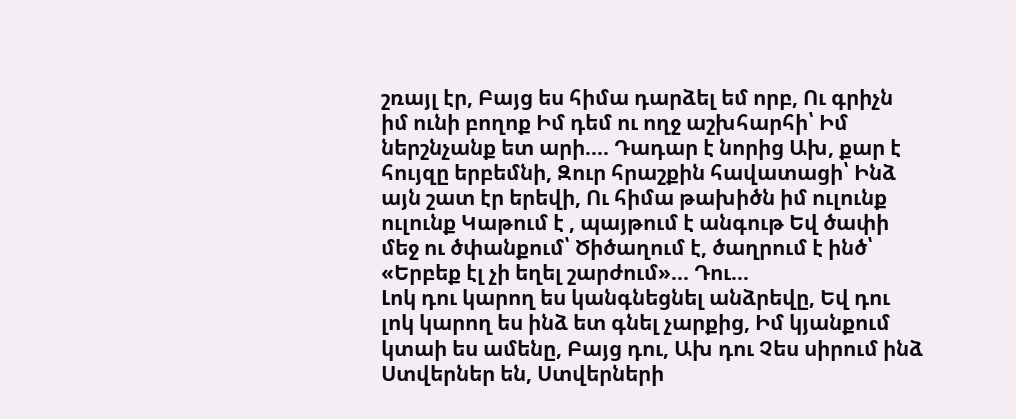շռայլ էր, Բայց ես հիմա դարձել եմ որբ, Ու գրիչն իմ ունի բողոք Իմ դեմ ու ողջ աշխհարհի՝ Իմ ներշնչանք ետ արի.... Դադար է նորից Ախ, քար է հույզը երբեմնի, Զուր հրաշքին հավատացի՝ Ինձ այն շատ էր երեվի, Ու հիմա թախիծն իմ ուլունք ուլունք Կաթում է , պայթում է անգութ Եվ ծափի մեջ ու ծփանքում՝ Ծիծաղում է, ծաղրում է ինծ՝ «Երբեք էլ չի եղել շարժում»... Դու…
Լոկ դու կարող ես կանգնեցնել անձրեվը, Եվ դու լոկ կարող ես ինձ ետ գնել չարքից, Իմ կյանքում կտաի ես ամենը, Բայց դու, Ախ դու Չես սիրում ինձ Ստվերներ են, Ստվերների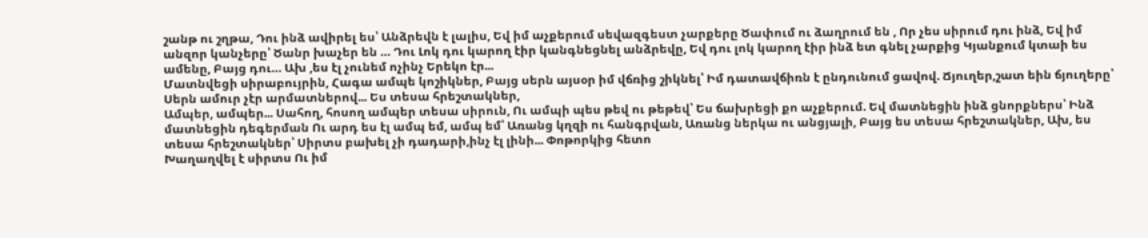շանթ ու շղթա, Դու ինձ ավիրել ես՝ Անձրեվն է լալիս, Եվ իմ աչքերում սեվազգեստ չարքերը Ծափում ու ձաղրում են , Որ չես սիրում դու ինձ, Եվ իմ անզոր կանչերը՝ Ծանր խաչեր են … Դու Լոկ դու կարող էիր կանգնեցնել անձրեվը, Եվ դու լոկ կարող էիր ինձ ետ գնել չարքից Կյանքում կտաի ես ամենը, Բայց դու… Ախ ,ես էլ չունեմ ոչինչ Երեկո էր...
Մատնվեցի սիրաբույրին, Հագա ամպե կոշիկներ, Բայց սերն այսօր իմ վճռից շիկնել՝ Իմ դատավճիռն է ընդունում ցավով. Ճյուղեր,շատ եին ճյուղերը՝ Սերն ամուր չէր արմատներով... Ես տեսա հրեշտակներ,
Ամպեր, ամպեր... Սահող, հոսող ամպեր տեսա սիրուն, Ու ամպի պես թեվ ու թեթեվ՝ Ես ճախրեցի քո աչքերում. Եվ մատնեցին ինձ ցնորքներս՝ Ինձ մատնեցին դեգերման Ու արդ ես էլ ամպ եմ, ամպ եմ՝ Առանց կղզի ու հանգրվան, Առանց ներկա ու անցյալի, Բայց ես տեսա հրեշտակներ, Ախ, ես տեսա հրեշտակներ՝ Սիրտս բախել չի դադարի,ինչ էլ լինի... Փոթորկից հետո
Խաղաղվել է սիրտս Ու իմ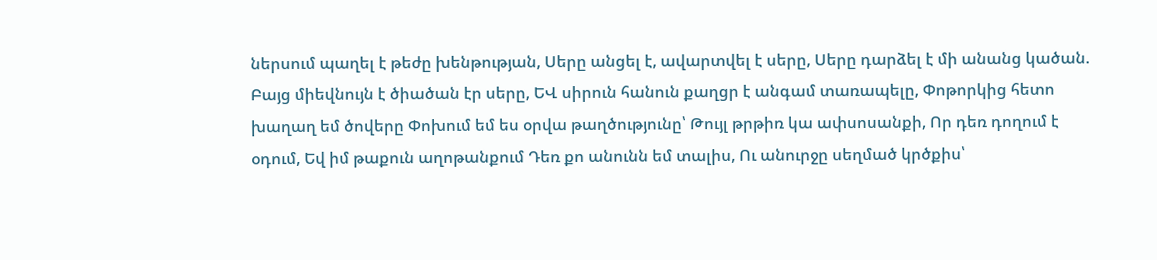ներսում պաղել է թեժը խենթության, Սերը անցել է, ավարտվել է սերը, Սերը դարձել է մի անանց կածան. Բայց միեվնույն է ծիածան էր սերը, ԵՎ սիրուն հանուն քաղցր է անգամ տառապելը, Փոթորկից հետո խաղաղ եմ ծովերը Փոխում եմ ես օրվա թաղծությունը՝ Թույլ թրթիռ կա ափսոսանքի, Որ դեռ դողում է օդում, Եվ իմ թաքուն աղոթանքում Դեռ քո անունն եմ տալիս, Ու անուրջը սեղմած կրծքիս՝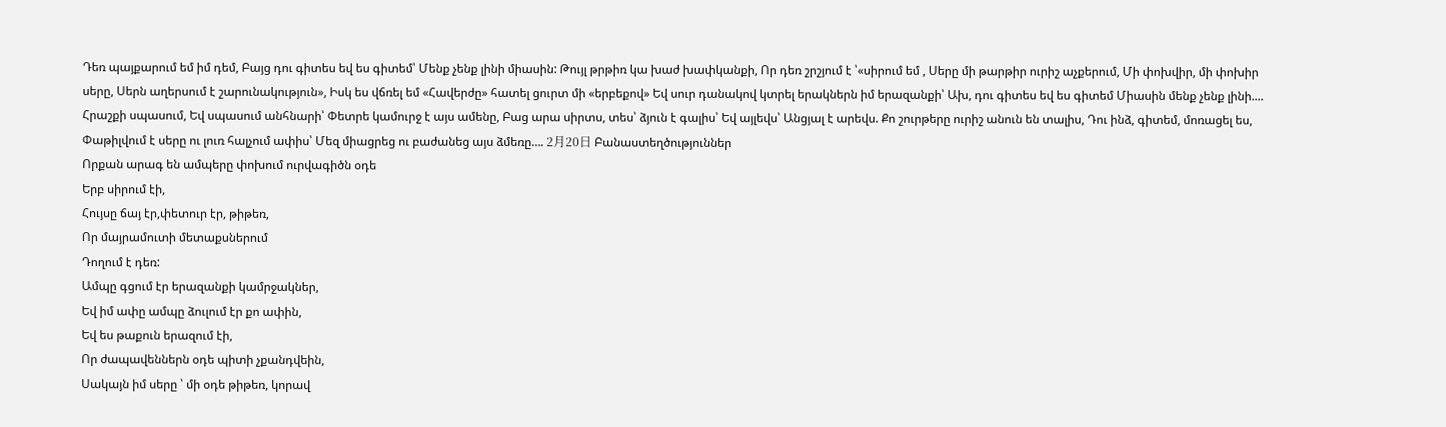Դեռ պայքարում եմ իմ դեմ, Բայց դու գիտես եվ ես գիտեմ՝ Մենք չենք լինի միասին: Թույլ թրթիռ կա խաժ խափկանքի, Որ դեռ շրշյում է ՝«սիրում եմ , Սերը մի թարթիր ուրիշ աչքերում, Մի փոխվիր, մի փոխիր սերը, Սերն աղերսում է շարունակություն», Իսկ ես վճռել եմ «Հավերժը» հատել ցուրտ մի «երբեքով» Եվ սուր դանակով կտրել երակներն իմ երազանքի՝ Ախ, դու գիտես եվ ես գիտեմ Միասին մենք չենք լինի.... Հրաշքի սպասում, Եվ սպասում անհնարի՝ Փետրե կամուրջ է այս ամենը, Բաց արա սիրտս, տես՝ ձյուն է գալիս՝ Եվ այլեվս՝ Անցյալ է արեվս. Քո շուրթերը ուրիշ անուն են տալիս, Դու ինձ, գիտեմ, մոռացել ես, Փաթիլվում է սերը ու լուռ հալչում ափիս՝ Մեզ միացրեց ու բաժանեց այս ձմեռը…. 2月20日 Բանաստեղծություններ
Որքան արագ են ամպերը փոխում ուրվագիծն օդե
Երբ սիրում էի,
Հույսը ճայ էր,փետուր էր, թիթեռ,
Որ մայրամուտի մետաքսներում
Դողում է դեռ:
Ամպը գցում էր երազանքի կամրջակներ,
Եվ իմ ափը ամպը ձուլում էր քո ափին,
Եվ ես թաքուն երազում էի,
Որ ժապավեններն օդե պիտի չքանդվեին,
Սակայն իմ սերը ՝ մի օդե թիթեռ, կորավ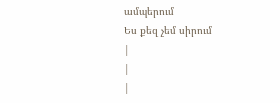ամպերում
Ես քեզ չեմ սիրում
|
|
|